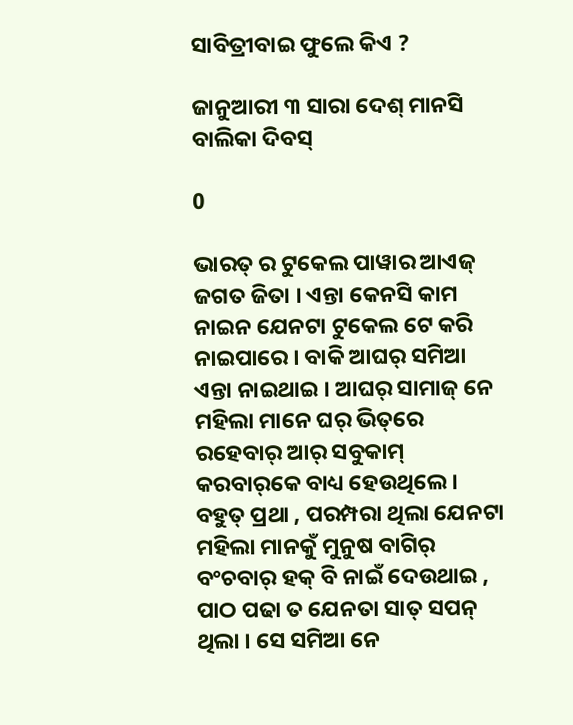ସାବିତ୍ରୀବାଇ ଫୁଲେ କିଏ ?

ଜାନୁଆରୀ ୩ ସାରା ଦେଶ୍ ମାନସି ବାଲିକା ଦିବସ୍

0

ଭାରତ୍ ର ଟୁକେଲ ପାୱାର ଆଏଜ୍ ଜଗତ ଜିତା । ଏନ୍ତା କେନସି କାମ ନାଇନ ଯେନଟା ଟୁକେଲ ଟେ କରି ନାଇପାରେ । ବାକି ଆଘର୍ ସମିଆ ଏନ୍ତା ନାଇଥାଇ । ଆଘର୍ ସାମାଜ୍ ନେ ମହିଲା ମାନେ ଘର୍ ଭିତ୍‌ରେ ରହେବାର୍ ଆର୍ ସବୁକାମ୍ କରବାର୍‌କେ ବାଧ୍ୟ ହେଉଥିଲେ । ବହୁତ୍ ପ୍ରଥା , ପରମ୍ପରା ଥିଲା ଯେନଟା ମହିଲା ମାନକୁଁ ମୁନୁଷ ବାଗିର୍ ବଂଚବାର୍ ହକ୍ ବି ନାଇଁ ଦେଉଥାଇ , ପାଠ ପଢା ତ ଯେନତା ସାତ୍ ସପନ୍ ଥିଲା । ସେ ସମିଆ ନେ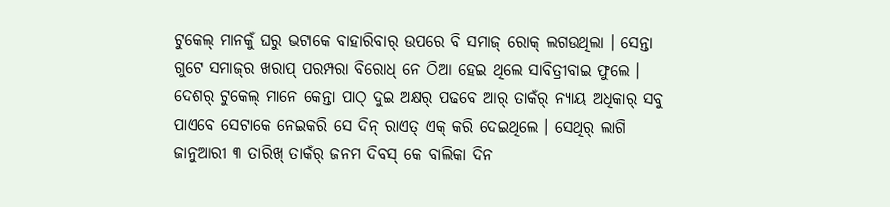ଟୁକେଲ୍ ମାନକୁଁ ଘରୁ ଭଟାକେ ବାହାରିବାର୍ ଉପରେ ବି ସମାଜ୍ ରୋକ୍ ଲଗଉଥିଲା । ସେନ୍ତା ଗୁଟେ ସମାଜ୍‌ର ଖରାପ୍ ପରମ୍ପରା ବିରୋଧ୍ ନେ ଠିଆ ହେଇ ଥିଲେ ସାବିତ୍ରୀବାଇ ଫୁଲେ । ଦେଶର୍ ଟୁକେଲ୍ ମାନେ କେନ୍ତା ପାଠ୍ ଦୁଇ ଅକ୍ଷର୍ ପଢବେ ଆର୍ ତାକଁର୍ ନ୍ୟାୟ ଅଧିକାର୍ ସବୁ ପାଏବେ ସେଟାକେ ନେଇକରି ସେ ଦିନ୍ ରାଏତ୍ ଏକ୍ କରି ଦେଇଥିଲେ । ସେଥିର୍ ଲାଗି ଜାନୁଆରୀ ୩ ତାରିଖ୍ ତାକଁର୍ ଜନମ ଦିବସ୍ କେ ବାଲିକା ଦିନ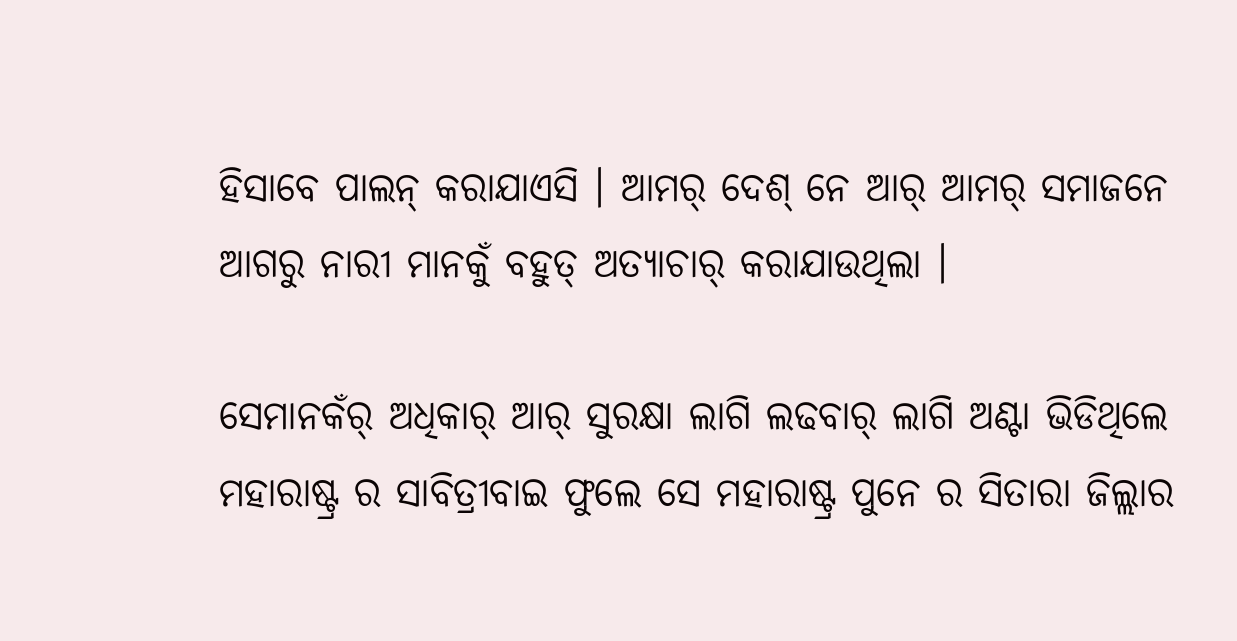ହିସାବେ ପାଲନ୍ କରାଯାଏସି । ଆମର୍ ଦେଶ୍ ନେ ଆର୍ ଆମର୍ ସମାଜନେ ଆଗରୁ ନାରୀ ମାନକୁଁ ବହୁତ୍ ଅତ୍ୟାଚାର୍ କରାଯାଉଥିଲା ।

ସେମାନକଁର୍ ଅଧିକାର୍ ଆର୍ ସୁରକ୍ଷା ଲାଗି ଲଢବାର୍ ଲାଗି ଅଣ୍ଟା ଭିଡିଥିଲେ ମହାରାଷ୍ଟ୍ର ର ସାବିତ୍ରୀବାଇ ଫୁଲେ ସେ ମହାରାଷ୍ଟ୍ର ପୁନେ ର ସିତାରା ଜିଲ୍ଲାର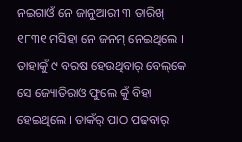ନଇଗାଓଁ ନେ ଜାନୁଆରୀ ୩ ତାରିଖ୍ ୧୮୩୧ ମସିହା ନେ ଜନମ୍ ନେଇଥିଲେ । ତାହାକୁଁ ୯ ବରଷ ହେଉଥିବାର୍ ବେଲ୍‌କେ ସେ ଜ୍ୟୋତିରାଓ ଫୁଲେ କୁଁ ବିହା ହେଇଥିଲେ । ତାକଁର୍ ପାଠ ପଢବାର୍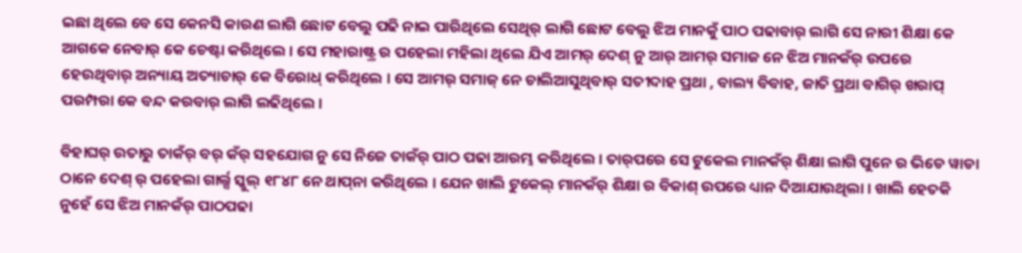ଇଛା ଥିଲେ ବେ ସେ କେନସି କାରଣ ଲାଗି ଛୋଟ ବେଲୁ ପଢି ନାଇ ପାରିଥିଲେ ସେଥିର୍ ଲାଗି ଛୋଟ ବେଲୁ ଝିଅ ମାନକୁଁ ପାଠ ପଢାବାର୍ ଲାଗି ସେ ନାରୀ ଶିକ୍ଷା କେ ଆଗକେ ନେବାର୍ କେ ଚେଷ୍ଟା କରିଥିଲେ । ସେ ମହାରାଷ୍ଟ୍ର ର ପହେଲା ମହିଲା ଥିଲେ ଯିଏ ଆମର୍ ଦେଶ୍ ନୁ ଆର୍ ଆମର୍ ସମାଜ ନେ ଝିଅ ମାନକଁର୍ ଉପରେ ହେଉଥିବାର୍ ଅନ୍ୟାୟ ଅତ୍ୟାଚାର୍ କେ ବିରୋଧ୍ କରିଥିଲେ । ସେ ଆମର୍ ସମାଜ୍ ନେ ଚାଲିଆସୁଥିବାର୍ ସତୀଦାହ ପ୍ରଥା , ବାଲ୍ୟ ବିବାହ, ଜାତି ପ୍ରଥା ବାଗିର୍ ଖରାପ୍ ପରମ୍ପରା କେ ବନ୍ଦ କରବାର୍ ଲାଗି ଲଢିଥିଲେ ।

ବିହାଘର୍ ଉତାରୁ ତାକଁର୍ ବର୍ କଁର୍ ସହଯୋଗ ନୁ ସେ ନିଜେ ତାକଁର୍ ପାଠ ପଢା ଆରମ୍ଭ କରିଥିଲେ । ତାର୍‌ପରେ ସେ ଟୁକେଲ ମାନକଁର୍ ଶିକ୍ଷା ଲାଗି ପୁନେ ର ଭିଡେ ୱାଡା ଠାନେ ଦେଶ୍ ର୍ ପହେଲା ଗାର୍ଲ୍ସ ସ୍କୁଲ୍ ୧୮୪୮ ନେ ଥାପ୍‌ନା କରିଥିଲେ । ଯେନ ଖାଲି ଟୁକେଲ୍ ମାନକଁର୍ ଶିକ୍ଷା ର ବିକାଶ୍ ଉପରେ ଧ୍ୟାନ ଦିଆଯାଉଥିଲା । ଖାଲି ହେତକି ନୁହେଁ ସେ ଝିଅ ମାନକଁର୍ ପାଠପଢା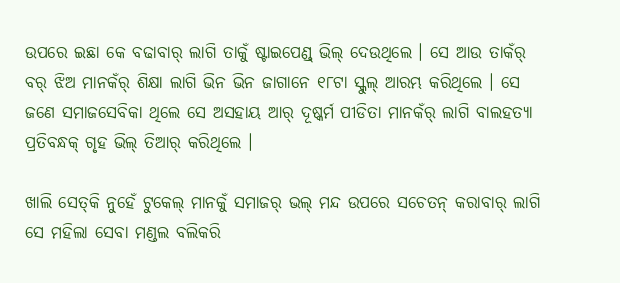ଉପରେ ଇଛା କେ ବଢାବାର୍ ଲାଗି ତାକୁଁ ଷ୍ଟାଇପେଣ୍ଡ୍ ଭିଲ୍ ଦେଉଥିଲେ । ସେ ଆଉ ତାକଁର୍ ବର୍ ଝିଅ ମାନକଁର୍ ଶିକ୍ଷା ଲାଗି ଭିନ ଭିନ ଜାଗାନେ ୧୮ଟା ସ୍କୁଲ୍ ଆରମ୍ଭ କରିଥିଲେ । ସେ ଜଣେ ସମାଜସେବିକା ଥିଲେ ସେ ଅସହାୟ ଆର୍ ଦୂଷ୍କର୍ମ ପୀଡିତା ମାନକଁର୍ ଲାଗି ବାଲହତ୍ୟା ପ୍ରତିବନ୍ଧକ୍ ଗୃହ ଭିଲ୍ ତିଆର୍ କରିଥିଲେ ।

ଖାଲି ସେତ୍‌କି ନୁହେଁ ଟୁକେଲ୍ ମାନକୁଁ ସମାଜର୍ ଭଲ୍ ମନ୍ଦ ଉପରେ ସଚେତନ୍ କରାବାର୍ ଲାଗି ସେ ମହିଲା ସେବା ମଣ୍ଡଲ ବଲିକରି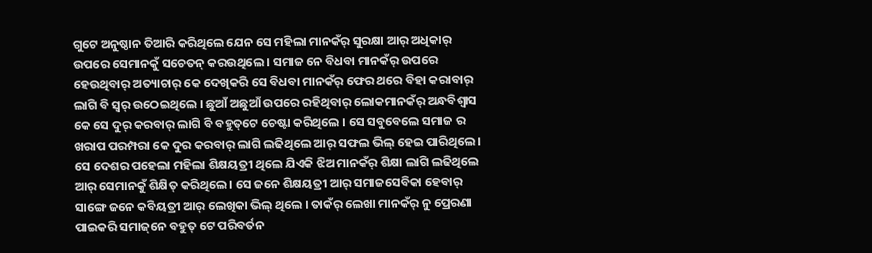ଗୁଟେ ଅନୁଷ୍ଠାନ ତିଆରି କରିଥିଲେ ଯେନ ସେ ମହିଲା ମାନକଁର୍ ସୁରକ୍ଷା ଆର୍ ଅଧିକାର୍ ଉପରେ ସେମାନକୁଁ ସଚେତନ୍ କରଉଥିଲେ । ସମାଜ ନେ ବିଧବା ମାନକଁର୍ ଉପରେ ହେଉଥିବାର୍ ଅତ୍ୟାଚାର୍ କେ ଦେଖିକରି ସେ ବିଧବା ମାନକଁର୍ ଫେର ଥରେ ବିହା କରାବାର୍ ଲାଗି ବି ସ୍ୱର୍ ଉଠେଇଥିଲେ । ଛୁଆଁ ଅଛୁଆଁ ଉପରେ ରହିଥିବାର୍ ଲୋକମାନକଁର୍ ଅନ୍ଧବିଶ୍ୱାସ କେ ସେ ଦୁର୍ କରବାର୍ ଲାଗି ବି ବହୁତ୍‌ଟେ ଚେଷ୍ଟା କରିଥିଲେ । ସେ ସବୁବେଲେ ସମାଜ ର ଖରାପ ପରମ୍ପରା କେ ଦୁର କରବାର୍ ଲାଗି ଲଢିଥିଲେ ଆର୍ ସଫଲ ଭିଲ୍ ହେଇ ପାରିଥିଲେ । ସେ ଦେଶର ପହେଲା ମହିଲା ଶିକ୍ଷୟତ୍ରୀ ଥିଲେ ଯିଏକି ଝିଅ ମାନକଁର୍ ଶିକ୍ଷା ଲାଗି ଲଢିଥିଲେ ଆର୍ ସେମାନକୁଁ ଶିକ୍ଷିତ୍ କରିଥିଲେ । ସେ ଜନେ ଶିକ୍ଷୟତ୍ରୀ ଆର୍ ସମାଜସେବିକା ହେବାର୍ ସାଙ୍ଗେ ଜନେ କବିୟତ୍ରୀ ଆର୍ ଲେଖିକା ଭିଲ୍ ଥିଲେ । ତାକଁର୍ ଲେଖା ମାନକଁର୍ ନୁ ପ୍ରେରଣା ପାଇକରି ସମାଜ୍‌ନେ ବହୁତ୍ ଟେ ପରିବର୍ତନ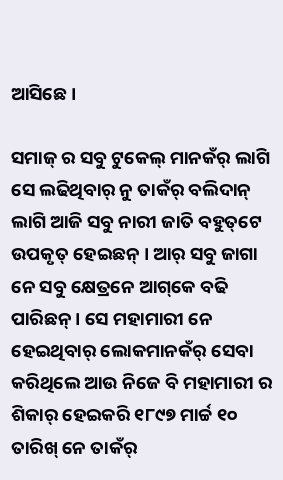ଆସିଛେ ।

ସମାଜ୍ ର ସବୁ ଟୁକେଲ୍ ମାନକଁର୍ ଲାଗି ସେ ଲଢିଥିବାର୍ ନୁ ତାକଁର୍ ବଲିଦାନ୍ ଲାଗି ଆଜି ସବୁ ନାରୀ ଜାତି ବହୁତ୍‌ଟେ ଉପକୃତ୍ ହେଇଛନ୍ । ଆର୍ ସବୁ ଜାଗା ନେ ସବୁ କ୍ଷେତ୍ରନେ ଆଗ୍‌କେ ବଢି ପାରିଛନ୍ । ସେ ମହାମାରୀ ନେ ହେଇଥିବାର୍ ଲୋକମାନକଁର୍ ସେବା କରିଥିଲେ ଆଉ ନିଜେ ବି ମହାମାରୀ ର ଶିକାର୍ ହେଇକରି ୧୮୯୭ ମାର୍ଚ୍ଚ ୧୦ ତାରିଖ୍ ନେ ତାକଁର୍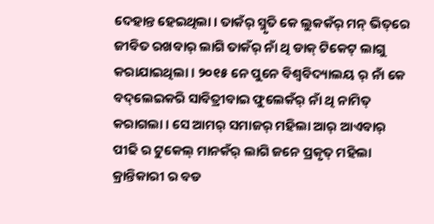ଦେହାନ୍ତ ହେଇଥିଲା । ତାକଁର୍ ସ୍ମୃତି କେ ଲୁକକଁର୍ ମନ୍ ଭିତ୍‌ରେ ଜୀବିତ ରଖବାର୍ ଲାଗି ତାକଁର୍ ନାଁ ଥି ଡାକ୍ ଟିକେଟ୍ ଲାଗୁ କରାଯାଇଥିଲା । ୨୦୧୫ ନେ ପୁନେ ବିଶ୍ୱବିଦ୍ୟାଲୟ ର୍ ନାଁ କେ ବଦ୍‌ଲେଇକରି ସାବିତ୍ରୀବାଇ ଫୁଲେକଁର୍ ନାଁ ଥି ନାମିତ୍ କରାଗଲା । ସେ ଆମର୍ ସମାଜର୍ ମହିଲା ଆର୍ ଆଏବାର୍ ପୀଢି ର ଟୁକେଲ୍ ମାନକଁର୍ ଲାଗି ଜନେ ପ୍ରକୃତ୍ ମହିଲା କ୍ରାନ୍ତିକାରୀ ର ବଡ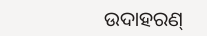ଉଦାହରଣ୍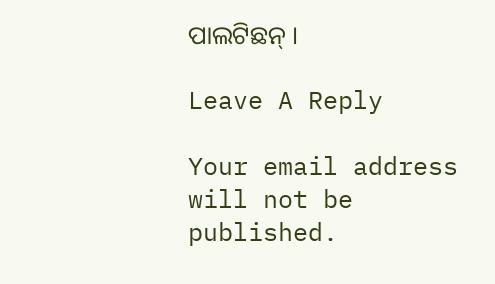ପାଲଟିଛନ୍ ।

Leave A Reply

Your email address will not be published.